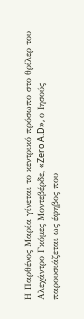Η Παρθένος Μαρία γίνεται το κεντρικό πρόσωπο στο θρίλερ του Αλεχάντρο Γκόμες Μοντεβέρδε, «Zero A.D», ο Ιησούς παρουσιάζεται ως έφηβος που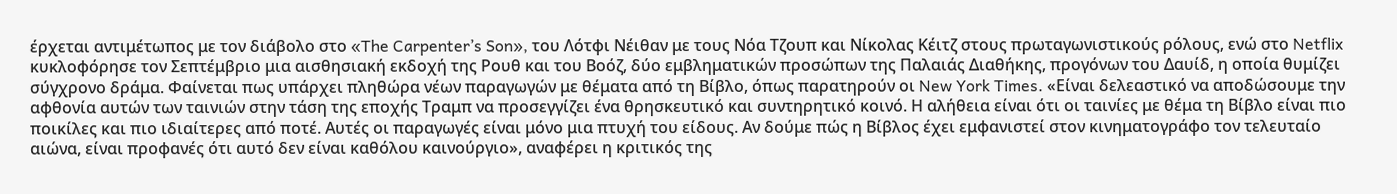έρχεται αντιμέτωπος με τον διάβολο στο «The Carpenter’s Son», του Λότφι Νέιθαν με τους Νόα Τζουπ και Νίκολας Κέιτζ στους πρωταγωνιστικούς ρόλους, ενώ στο Netflix κυκλοφόρησε τον Σεπτέμβριο μια αισθησιακή εκδοχή της Ρουθ και του Βοόζ, δύο εμβληματικών προσώπων της Παλαιάς Διαθήκης, προγόνων του Δαυίδ, η οποία θυμίζει σύγχρονο δράμα. Φαίνεται πως υπάρχει πληθώρα νέων παραγωγών με θέματα από τη Βίβλο, όπως παρατηρούν οι New York Times. «Είναι δελεαστικό να αποδώσουμε την αφθονία αυτών των ταινιών στην τάση της εποχής Τραμπ να προσεγγίζει ένα θρησκευτικό και συντηρητικό κοινό. Η αλήθεια είναι ότι οι ταινίες με θέμα τη Βίβλο είναι πιο ποικίλες και πιο ιδιαίτερες από ποτέ. Αυτές οι παραγωγές είναι μόνο μια πτυχή του είδους. Αν δούμε πώς η Βίβλος έχει εμφανιστεί στον κινηματογράφο τον τελευταίο αιώνα, είναι προφανές ότι αυτό δεν είναι καθόλου καινούργιο», αναφέρει η κριτικός της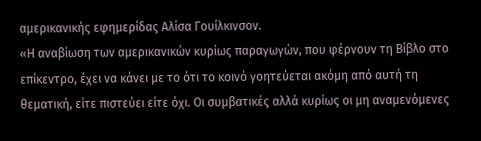αμερικανικής εφημερίδας Αλίσα Γουίλκινσον.
«Η αναβίωση των αμερικανικών κυρίως παραγωγών, που φέρνουν τη Βίβλο στο επίκεντρο, έχει να κάνει με το ότι το κοινό γοητεύεται ακόμη από αυτή τη θεματική, είτε πιστεύει είτε όχι. Οι συμβατικές αλλά κυρίως οι μη αναμενόμενες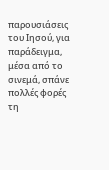παρουσιάσεις του Ιησού, για παράδειγμα, μέσα από το σινεμά, σπάνε πολλές φορές τη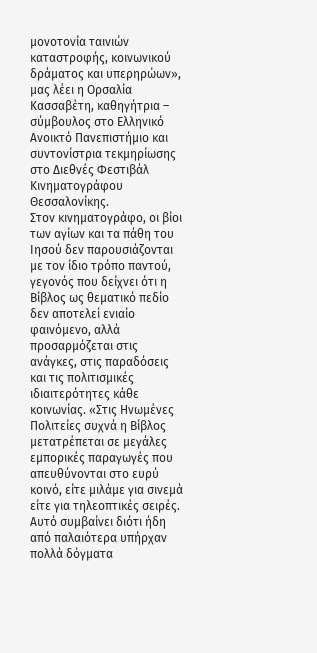μονοτονία ταινιών καταστροφής, κοινωνικού δράματος και υπερηρώων», μας λέει η Ορσαλία Κασσαβέτη, καθηγήτρια – σύμβουλος στο Ελληνικό Ανοικτό Πανεπιστήμιο και συντονίστρια τεκμηρίωσης στο Διεθνές Φεστιβάλ Κινηματογράφου Θεσσαλονίκης.
Στον κινηματογράφο, οι βίοι των αγίων και τα πάθη του Ιησού δεν παρουσιάζονται με τον ίδιο τρόπο παντού, γεγονός που δείχνει ότι η Βίβλος ως θεματικό πεδίο δεν αποτελεί ενιαίο φαινόμενο, αλλά προσαρμόζεται στις ανάγκες, στις παραδόσεις και τις πολιτισμικές ιδιαιτερότητες κάθε κοινωνίας. «Στις Ηνωμένες Πολιτείες συχνά η Βίβλος μετατρέπεται σε μεγάλες εμπορικές παραγωγές που απευθύνονται στο ευρύ κοινό, είτε μιλάμε για σινεμά είτε για τηλεοπτικές σειρές. Αυτό συμβαίνει διότι ήδη από παλαιότερα υπήρχαν πολλά δόγματα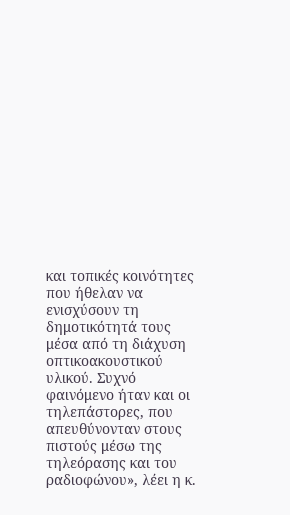και τοπικές κοινότητες που ήθελαν να ενισχύσουν τη δημοτικότητά τους μέσα από τη διάχυση οπτικοακουστικού υλικού. Συχνό φαινόμενο ήταν και οι τηλεπάστορες, που απευθύνονταν στους πιστούς μέσω της τηλεόρασης και του ραδιοφώνου», λέει η κ.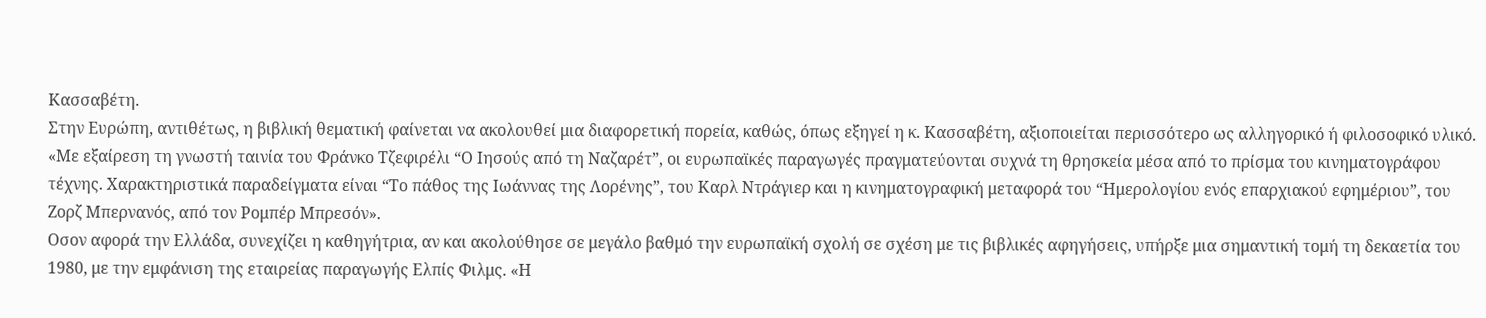Κασσαβέτη.
Στην Ευρώπη, αντιθέτως, η βιβλική θεματική φαίνεται να ακολουθεί μια διαφορετική πορεία, καθώς, όπως εξηγεί η κ. Κασσαβέτη, αξιοποιείται περισσότερο ως αλληγορικό ή φιλοσοφικό υλικό. «Με εξαίρεση τη γνωστή ταινία του Φράνκο Τζεφιρέλι “Ο Ιησούς από τη Ναζαρέτ”, οι ευρωπαϊκές παραγωγές πραγματεύονται συχνά τη θρησκεία μέσα από το πρίσμα του κινηματογράφου τέχνης. Χαρακτηριστικά παραδείγματα είναι “Το πάθος της Ιωάννας της Λορένης”, του Καρλ Ντράγιερ και η κινηματογραφική μεταφορά του “Ημερολογίου ενός επαρχιακού εφημέριου”, του Ζορζ Μπερνανός, από τον Ρομπέρ Μπρεσόν».
Οσον αφορά την Ελλάδα, συνεχίζει η καθηγήτρια, αν και ακολούθησε σε μεγάλο βαθμό την ευρωπαϊκή σχολή σε σχέση με τις βιβλικές αφηγήσεις, υπήρξε μια σημαντική τομή τη δεκαετία του 1980, με την εμφάνιση της εταιρείας παραγωγής Ελπίς Φιλμς. «Η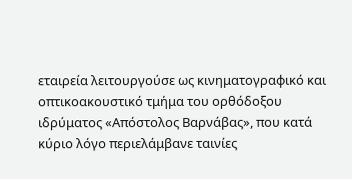εταιρεία λειτουργούσε ως κινηματογραφικό και οπτικοακουστικό τμήμα του ορθόδοξου ιδρύματος «Απόστολος Βαρνάβας», που κατά κύριο λόγο περιελάμβανε ταινίες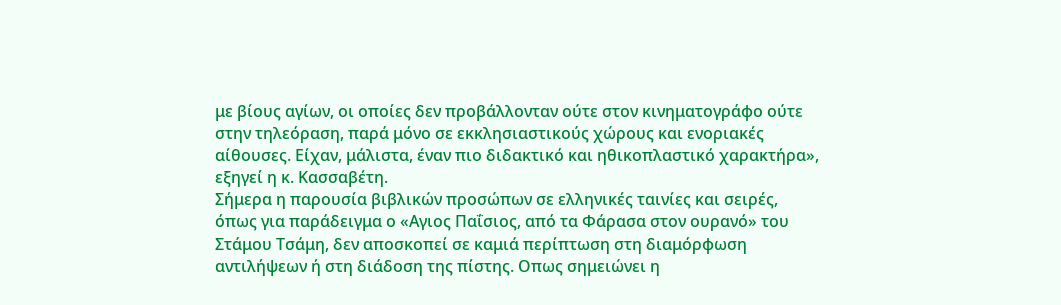με βίους αγίων, οι οποίες δεν προβάλλονταν ούτε στον κινηματογράφο ούτε στην τηλεόραση, παρά μόνο σε εκκλησιαστικούς χώρους και ενοριακές αίθουσες. Είχαν, μάλιστα, έναν πιο διδακτικό και ηθικοπλαστικό χαρακτήρα», εξηγεί η κ. Κασσαβέτη.
Σήμερα η παρουσία βιβλικών προσώπων σε ελληνικές ταινίες και σειρές, όπως για παράδειγμα ο «Αγιος Παΐσιος, από τα Φάρασα στον ουρανό» του Στάμου Τσάμη, δεν αποσκοπεί σε καμιά περίπτωση στη διαμόρφωση αντιλήψεων ή στη διάδοση της πίστης. Οπως σημειώνει η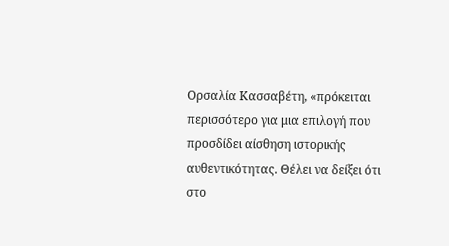Ορσαλία Κασσαβέτη, «πρόκειται περισσότερο για μια επιλογή που προσδίδει αίσθηση ιστορικής αυθεντικότητας. Θέλει να δείξει ότι στο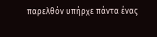παρελθόν υπήρχε πάντα ένας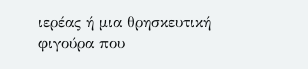ιερέας ή μια θρησκευτική φιγούρα που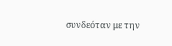συνδεόταν με την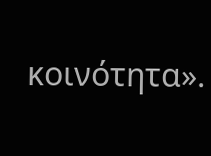κοινότητα».